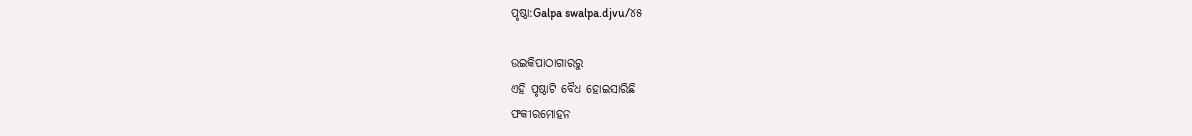ପୃଷ୍ଠା:Galpa swalpa.djvu/୪୫

ଉଇକିପାଠାଗାର‌ରୁ
ଏହି ପୃଷ୍ଠାଟି ବୈଧ ହୋଇସାରିଛି
ଫକୀରମୋହନ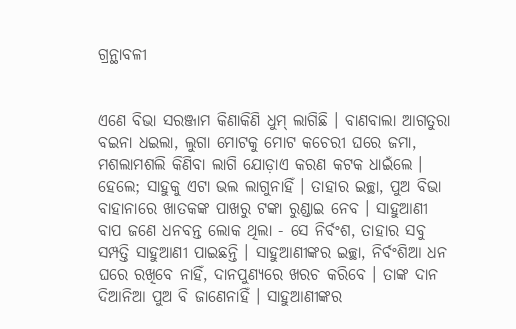ଗ୍ରନ୍ଥାବଳୀ


ଏଣେ ବିଭା ସରଞ୍ଜାମ କିଣାକିଣି ଧୁମ୍ ଲାଗିଛି । ବାଣବାଲା ଆଗତୁରା ବଇନା ଧଇଲା, ଲୁଗା ମୋଟକୁ ମୋଟ କଚେରୀ ଘରେ ଜମା, ମଶଲାମଶଲି କିଣିବା ଲାଗି ଯୋଡ଼ାଏ କରଣ କଟକ ଧାଇଁଲେ । ହେଲେ; ସାହୁକୁ ଏଟା ଭଲ ଲାଗୁନାହିଁ । ତାହାର ଇଚ୍ଛା, ପୁଅ ବିଭା ବାହାନାରେ ଖାତକ‌ଙ୍କ ପାଖରୁ ଟଙ୍କା ରୁଣ୍ଡାଇ ନେବ । ସାହୁଆଣୀ ବାପ ଜଣେ ଧନବନ୍ତ ଲୋକ ଥିଲା - ସେ ନିର୍ବଂଶ, ତାହାର ସବୁ ସମ୍ପତ୍ତି ସାହୁଆଣୀ ପାଇଛନ୍ତି । ସାହୁଆଣୀଙ୍କର ଇଚ୍ଛା, ନିର୍ବଂଶିଆ ଧନ ଘରେ ରଖିବେ ନାହିଁ, ଦାନପୁଣ୍ୟରେ ଖରଚ କରିବେ । ତାଙ୍କ ଦାନ ଦିଆନିଆ ପୁଅ ବି ଜାଣେନାହିଁ । ସାହୁଆଣୀଙ୍କର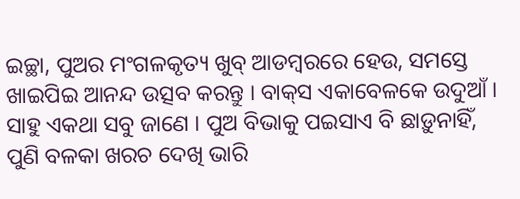ଇଚ୍ଛା, ପୁଅର ମଂଗଳକୃତ୍ୟ ଖୁବ୍ ଆଡମ୍ବରରେ ହେଉ, ସମସ୍ତେ ଖାଇପିଇ ଆନନ୍ଦ ଉତ୍ସବ କରନ୍ତୁ । ବାକ୍‌ସ ଏକାବେଳକେ ଉଦୁଆଁ । ସାହୁ ଏକଥା ସବୁ ଜାଣେ । ପୁଅ ବିଭାକୁ ପଇସାଏ ବି ଛାଡ଼ୁନାହିଁ, ପୁଣି ବଳକା ଖରଚ ଦେଖି ଭାରି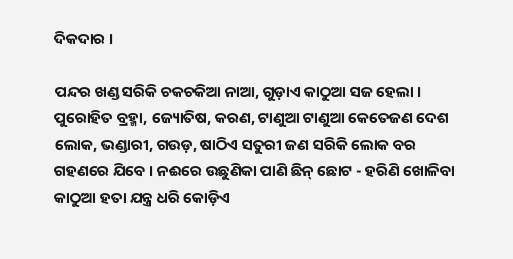ଦିକଦାର ।

ପନ୍ଦର ଖଣ୍ଡ ସରିକି ଚକଚକିଆ ନାଆ, ଗୁଡ଼ାଏ କାଠୁଆ ସଜ ହେଲା । ପୁରୋହିତ ବ୍ରହ୍ମା, ଜ୍ୟୋତିଷ, କରଣ, ଟାଣୁଆ ଟାଣୁଆ କେତେଜଣ ଦେଶ ଲୋକ, ଭଣ୍ଡାରୀ, ଗଉଡ଼, ଷାଠିଏ ସତୁରୀ ଜଣ ସରିକି ଲୋକ ବର ଗହଣରେ ଯିବେ । ନଈରେ ଉଛୁଣିକା ପାଣି ଛିନ୍ ଛୋଟ - ହରିଣି ଖୋଳିବା କାଠୁଆ ହତା ଯନ୍ତ୍ର ଧରି କୋଡ଼ିଏ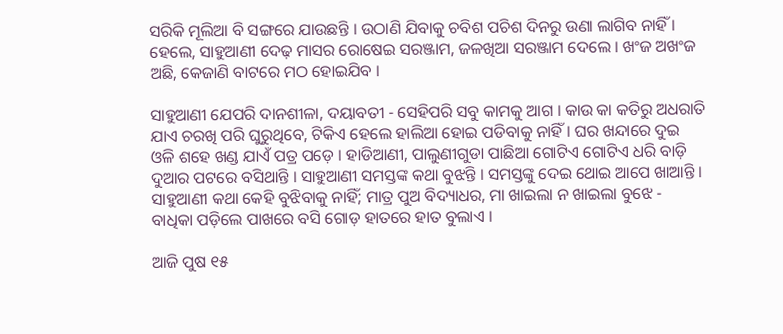ସରିକି ମୂଲିଆ ବି ସଙ୍ଗରେ ଯାଉଛନ୍ତି । ଉଠାଣି ଯିବାକୁ ଚବିଶ ପଚିଶ ଦିନରୁ ଉଣା ଲାଗିବ ନାହିଁ । ହେଲେ, ସାହୁଆଣୀ ଦେଢ଼ ମାସର ରୋଷେଇ ସରଞ୍ଜାମ, ଜଳଖିଆ ସରଞ୍ଜାମ ଦେଲେ । ଖଂଜ ଅଖଂଜ ଅଛି, କେଜାଣି ବାଟରେ ମଠ ହୋଇଯିବ ।

ସାହୁଆଣୀ ଯେପରି ଦାନଶୀଳା, ଦୟାବତୀ - ସେହିପରି ସବୁ କାମକୁ ଆଗ । କାଉ କା କତିରୁ ଅଧରାତି ଯାଏ ଚରଖି ପରି ଘୁରୁଥିବେ, ଟିକିଏ ହେଲେ ହାଲିଆ ହୋଇ ପଡିବାକୁ ନାହିଁ । ଘର ଖନ୍ଦାରେ ଦୁଇ ଓଳି ଶହେ ଖଣ୍ଡ ଯାଏଁ ପତ୍ର ପଡ଼େ । ହାଡିଆଣୀ, ପାଲୁଣୀଗୁଡା ପାଛିଆ ଗୋଟିଏ ଗୋଟିଏ ଧରି ବାଡ଼ି ଦୁଆର ପଟରେ ବସିଥାନ୍ତି । ସାହୁଆଣୀ ସମସ୍ତଙ୍କ କଥା ବୁଝନ୍ତି । ସମସ୍ତଙ୍କୁ ଦେଇ ଥୋଇ ଆପେ ଖାଆନ୍ତି । ସାହୁଆଣୀ କଥା କେହି ବୁଝିବାକୁ ନାହିଁ; ମାତ୍ର ପୁଅ ବିଦ୍ୟାଧର, ମା ଖାଇଲା ନ ଖାଇଲା ବୁଝେ - ବାଧିକା ପଡ଼ିଲେ ପାଖରେ ବସି ଗୋଡ଼ ହାତରେ ହାତ ବୁଲାଏ ।

ଆଜି ପୁଷ ୧୫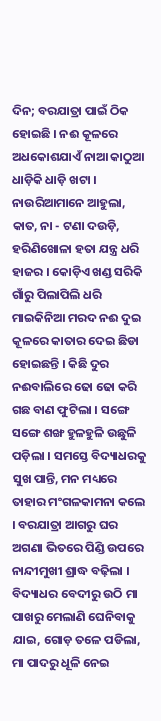ଦିନ; ବରଯାତ୍ରା ପାଇଁ ଠିକ ହୋଇଛି । ନଈ କୂଳରେ ଅଧକୋଶଯାଏଁ ନାଆ କାଠୁଆ ଧାଡ଼ିକି ଧାଡ଼ି ଖଟା । ନାଉରିଆମାନେ ଆହୁଲା, କାତ, ନା - ଟଣା ଦଉଡ଼ି, ହରିଣିଖୋଳା ହତା ଯନ୍ତ୍ର ଧରି ହାଜର । କୋଡ଼ିଏ ଖଣ୍ଡ ସରିକି ଗାଁରୁ ପିଲାପିଲି ଧରି ମାଇକିନିଆ ମରଦ ନଈ ଦୁଇ କୂଳରେ କାତାର ଦେଇ ଛିଡା ହୋଇଛନ୍ତି । କିଛି ଦୁର ନଈବାଲିରେ ଢୋ ଢୋ କରି ଗଛ ବାଣ ଫୁଟିଲା । ସଙ୍ଗେ ସଙ୍ଗେ ଶଙ୍ଖ ହୁଳହୁଳି ଉଛୁଳି ପଡ଼ିଲା । ସମସ୍ତେ ବିଦ୍ୟାଧରକୁ ସୁଖ ପାନ୍ତି, ମନ ମଧ୍ୟରେ ତାହାର ମଂଗଳକାମନା କଲେ । ବରଯାତ୍ରା ଆଗରୁ ଘର ଅଗଣା ଭିତରେ ପିଣ୍ଡି ଉପରେ ନାନ୍ଦୀମୁଖୀ ଶ୍ରାଦ୍ଧ ବଢ଼ିଲା । ବିଦ୍ୟାଧର ବେଦୀରୁ ଉଠି ମା ପାଖରୁ ମେଲାଣି ଘେନିବାକୁ ଯାଇ, ଗୋଡ଼ ତଳେ ପଡିଲା, ମା ପାଦରୁ ଧୂଳି ନେଇ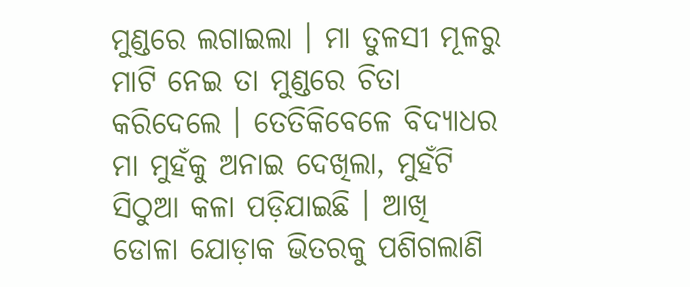ମୁଣ୍ଡରେ ଲଗାଇଲା । ମା ତୁଳସୀ ମୂଳରୁ ମାଟି ନେଇ ତା ମୁଣ୍ଡରେ ଚିତା କରିଦେଲେ । ତେତିକିବେଳେ ବିଦ୍ୟାଧର ମା ମୁହଁକୁ ଅନାଇ ଦେଖିଲା, ମୁହଁଟି ସିଠୁଆ କଳା ପଡ଼ିଯାଇଛି । ଆଖି ଡୋଳା ଯୋଡ଼ାକ ଭିତରକୁ ପଶିଗଲାଣି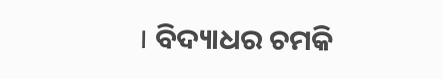। ବିଦ୍ୟାଧର ଚମକି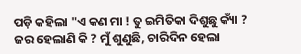ପଡ଼ି କହିଲା "ଏ କଣ ମା ! ତୁ ଇମିତିକା ଦିଶୁଛୁ କ୍ୟାଁ ? ଜର ହେଲାଣି କି ? ମୁଁ ଶୁଣୁଛି, ଚାରିଦିନ ହେଲା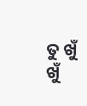ତୁ ଖୁଁ ଖୁଁ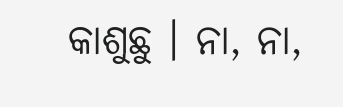କାଶୁଛୁ । ନା, ନା,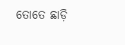ତୋତେ ଛାଡ଼ି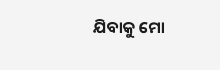ଯିବାକୁ ମୋ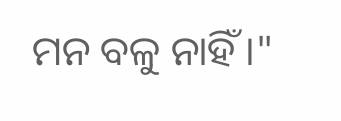ମନ ବଳୁ ନାହିଁ ।"